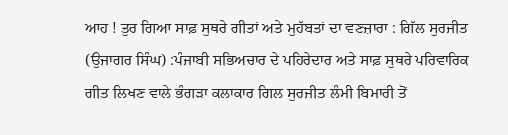ਆਹ ! ਤੁਰ ਗਿਆ ਸਾਫ਼ ਸੁਥਰੇ ਗੀਤਾਂ ਅਤੇ ਮੁਹੱਬਤਾਂ ਦਾ ਵਣਜ਼ਾਰਾ : ਗਿੱਲ ਸੁਰਜੀਤ
(ਉਜਾਗਰ ਸਿੰਘ) :ਪੰਜਾਬੀ ਸਭਿਅਚਾਰ ਦੇ ਪਹਿਰੇਦਾਰ ਅਤੇ ਸਾਫ਼ ਸੁਥਰੇ ਪਰਿਵਾਰਿਕ ਗੀਤ ਲਿਖਣ ਵਾਲੇ ਭੰਗੜਾ ਕਲਾਕਾਰ ਗਿਲ ਸੁਰਜੀਤ ਲੰਮੀ ਬਿਮਾਰੀ ਤੋਂ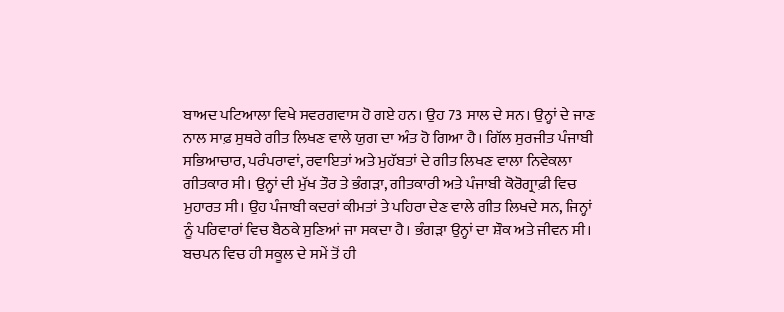ਬਾਅਦ ਪਟਿਆਲਾ ਵਿਖੇ ਸਵਰਗਵਾਸ ਹੋ ਗਏ ਹਨ। ਉਹ 73 ਸਾਲ ਦੇ ਸਨ। ਉਨ੍ਹਾਂ ਦੇ ਜਾਣ ਨਾਲ ਸਾਫ਼ ਸੁਥਰੇ ਗੀਤ ਲਿਖਣ ਵਾਲੇ ਯੁਗ ਦਾ ਅੰਤ ਹੋ ਗਿਆ ਹੈ। ਗਿੱਲ ਸੁਰਜੀਤ ਪੰਜਾਬੀ ਸਭਿਆਚਾਰ, ਪਰੰਪਰਾਵਾਂ, ਰਵਾਇਤਾਂ ਅਤੇ ਮੁਹੱਬਤਾਂ ਦੇ ਗੀਤ ਲਿਖਣ ਵਾਲਾ ਨਿਵੇਕਲਾ ਗੀਤਕਾਰ ਸੀ। ਉਨ੍ਹਾਂ ਦੀ ਮੁੱਖ ਤੌਰ ਤੇ ਭੰਗੜਾ, ਗੀਤਕਾਰੀ ਅਤੇ ਪੰਜਾਬੀ ਕੋਰੋਗ੍ਰਾਫ਼ੀ ਵਿਚ ਮੁਹਾਰਤ ਸੀ। ਉਹ ਪੰਜਾਬੀ ਕਦਰਾਂ ਕੀਮਤਾਂ ਤੇ ਪਹਿਰਾ ਦੇਣ ਵਾਲੇ ਗੀਤ ਲਿਖਦੇ ਸਨ, ਜਿਨ੍ਹਾਂ ਨੂੰ ਪਰਿਵਾਰਾਂ ਵਿਚ ਬੈਠਕੇ ਸੁਣਿਆਂ ਜਾ ਸਕਦਾ ਹੈ। ਭੰਗੜਾ ਉਨ੍ਹਾਂ ਦਾ ਸ਼ੌਕ ਅਤੇ ਜੀਵਨ ਸੀ। ਬਚਪਨ ਵਿਚ ਹੀ ਸਕੂਲ ਦੇ ਸਮੇਂ ਤੋਂ ਹੀ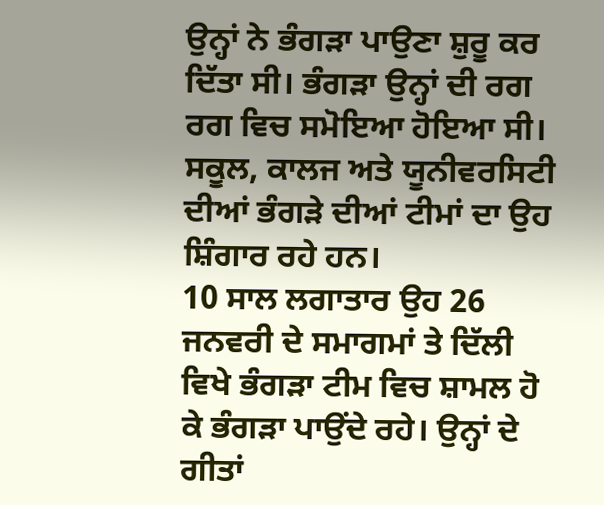ਉਨ੍ਹਾਂ ਨੇ ਭੰਗੜਾ ਪਾਉਣਾ ਸ਼ੁਰੂ ਕਰ ਦਿੱਤਾ ਸੀ। ਭੰਗੜਾ ਉਨ੍ਹਾਂ ਦੀ ਰਗ ਰਗ ਵਿਚ ਸਮੋਇਆ ਹੋਇਆ ਸੀ। ਸਕੂਲ, ਕਾਲਜ ਅਤੇ ਯੂਨੀਵਰਸਿਟੀ ਦੀਆਂ ਭੰਗੜੇ ਦੀਆਂ ਟੀਮਾਂ ਦਾ ਉਹ ਸ਼ਿੰਗਾਰ ਰਹੇ ਹਨ।
10 ਸਾਲ ਲਗਾਤਾਰ ਉਹ 26 ਜਨਵਰੀ ਦੇ ਸਮਾਗਮਾਂ ਤੇ ਦਿੱਲੀ ਵਿਖੇ ਭੰਗੜਾ ਟੀਮ ਵਿਚ ਸ਼ਾਮਲ ਹੋ ਕੇ ਭੰਗੜਾ ਪਾਉਂਦੇ ਰਹੇ। ਉਨ੍ਹਾਂ ਦੇ ਗੀਤਾਂ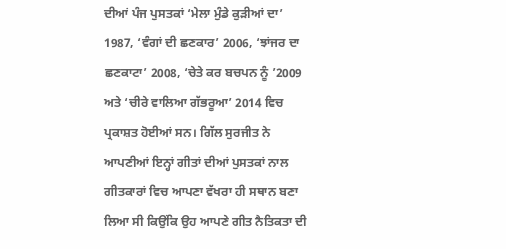ਦੀਆਂ ਪੰਜ ਪੁਸਤਕਾਂ ‘ਮੇਲਾ ਮੁੰਡੇ ਕੁੜੀਆਂ ਦਾ’ 1987, ‘ਵੰਗਾਂ ਦੀ ਛਣਕਾਰ’ 2006, ‘ਝਾਂਜਰ ਦਾ ਛਣਕਾਟਾ’ 2008, ‘ਚੇਤੇ ਕਰ ਬਚਪਨ ਨੂੰ ’2009 ਅਤੇ ‘ਚੀਰੇ ਵਾਲਿਆ ਗੱਭਰੂਆ’ 2014 ਵਿਚ ਪ੍ਰਕਾਸ਼ਤ ਹੋਈਆਂ ਸਨ। ਗਿੱਲ ਸੁਰਜੀਤ ਨੇ ਆਪਣੀਆਂ ਇਨ੍ਹਾਂ ਗੀਤਾਂ ਦੀਆਂ ਪੁਸਤਕਾਂ ਨਾਲ ਗੀਤਕਾਰਾਂ ਵਿਚ ਆਪਣਾ ਵੱਖਰਾ ਹੀ ਸਥਾਨ ਬਣਾ ਲਿਆ ਸੀ ਕਿਉਂਕਿ ਉਹ ਆਪਣੇ ਗੀਤ ਨੈਤਿਕਤਾ ਦੀ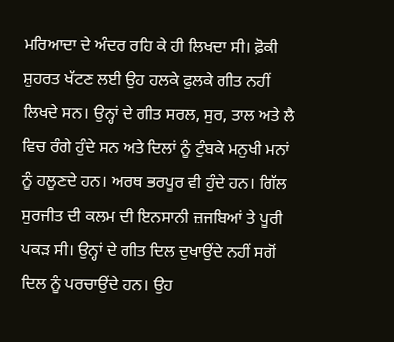ਮਰਿਆਦਾ ਦੇ ਅੰਦਰ ਰਹਿ ਕੇ ਹੀ ਲਿਖਦਾ ਸੀ। ਫ਼ੋਕੀ ਸ਼ੁਹਰਤ ਖੱਟਣ ਲਈ ਉਹ ਹਲਕੇ ਫੁਲਕੇ ਗੀਤ ਨਹੀਂ ਲਿਖਦੇ ਸਨ। ਉਨ੍ਹਾਂ ਦੇ ਗੀਤ ਸਰਲ, ਸੁਰ, ਤਾਲ ਅਤੇ ਲੈ ਵਿਚ ਰੰਗੇ ਹੁੰਦੇ ਸਨ ਅਤੇ ਦਿਲਾਂ ਨੂੰ ਟੁੰਬਕੇ ਮਨੁਖੀ ਮਨਾਂ ਨੂੰ ਹਲੂਣਦੇ ਹਨ। ਅਰਥ ਭਰਪੂਰ ਵੀ ਹੁੰਦੇ ਹਨ। ਗਿੱਲ ਸੁਰਜੀਤ ਦੀ ਕਲਮ ਦੀ ਇਨਸਾਨੀ ਜ਼ਜਬਿਆਂ ਤੇ ਪੂਰੀ ਪਕੜ ਸੀ। ਉਨ੍ਹਾਂ ਦੇ ਗੀਤ ਦਿਲ ਦੁਖਾਉਂਦੇ ਨਹੀਂ ਸਗੋਂ ਦਿਲ ਨੂੰ ਪਰਚਾਉਂਦੇ ਹਨ। ਉਹ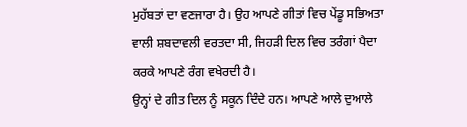ਮੁਹੱਬਤਾਂ ਦਾ ਵਣਜਾਰਾ ਹੈ। ਉਹ ਆਪਣੇ ਗੀਤਾਂ ਵਿਚ ਪੇਂਡੂ ਸਭਿਅਤਾ ਵਾਲੀ ਸ਼ਬਦਾਵਲੀ ਵਰਤਦਾ ਸੀ, ਜਿਹੜੀ ਦਿਲ ਵਿਚ ਤਰੰਗਾਂ ਪੈਦਾ ਕਰਕੇ ਆਪਣੇ ਰੰਗ ਵਖੇਰਦੀ ਹੈ।
ਉਨ੍ਹਾਂ ਦੇ ਗੀਤ ਦਿਲ ਨੂੰ ਸਕੂਨ ਦਿੰਦੇ ਹਨ। ਆਪਣੇ ਆਲੇ ਦੁਆਲੇ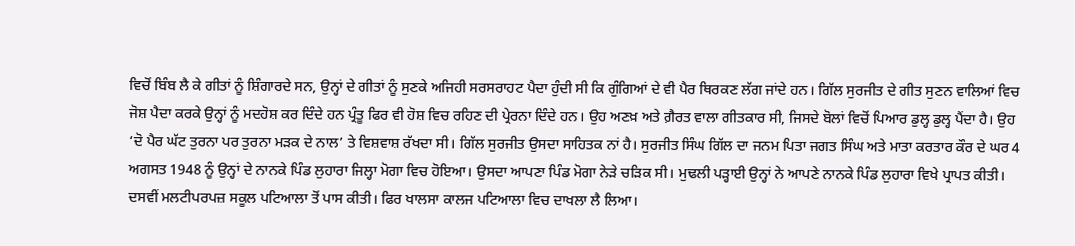ਵਿਚੋਂ ਬਿੰਬ ਲੈ ਕੇ ਗੀਤਾਂ ਨੂੰ ਸ਼ਿੰਗਾਰਦੇ ਸਨ, ਉਨ੍ਹਾਂ ਦੇ ਗੀਤਾਂ ਨੂੰ ਸੁਣਕੇ ਅਜਿਹੀ ਸਰਸਰਾਹਟ ਪੈਦਾ ਹੁੰਦੀ ਸੀ ਕਿ ਗੁੰਗਿਆਂ ਦੇ ਵੀ ਪੈਰ ਥਿਰਕਣ ਲੱਗ ਜਾਂਦੇ ਹਨ। ਗਿੱਲ ਸੁਰਜੀਤ ਦੇ ਗੀਤ ਸੁਣਨ ਵਾਲਿਆਂ ਵਿਚ ਜੋਸ਼ ਪੈਦਾ ਕਰਕੇ ਉਨ੍ਹਾਂ ਨੂੰ ਮਦਹੋਸ਼ ਕਰ ਦਿੰਦੇ ਹਨ ਪ੍ਰੰਤੂ ਫਿਰ ਵੀ ਹੋਸ਼ ਵਿਚ ਰਹਿਣ ਦੀ ਪ੍ਰੇਰਨਾ ਦਿੰਦੇ ਹਨ। ਉਹ ਅਣਖ਼ ਅਤੇ ਗ਼ੈਰਤ ਵਾਲਾ ਗੀਤਕਾਰ ਸੀ, ਜਿਸਦੇ ਬੋਲਾਂ ਵਿਚੋਂ ਪਿਆਰ ਡੁਲ੍ਹ ਡੁਲ੍ਹ ਪੈਂਦਾ ਹੈ। ਉਹ ‘ਦੋ ਪੈਰ ਘੱਟ ਤੁਰਨਾ ਪਰ ਤੁਰਨਾ ਮੜਕ ਦੇ ਨਾਲ’ ਤੇ ਵਿਸ਼ਵਾਸ਼ ਰੱਖਦਾ ਸੀ। ਗਿੱਲ ਸੁਰਜੀਤ ਉਸਦਾ ਸਾਹਿਤਕ ਨਾਂ ਹੈ। ਸੁਰਜੀਤ ਸਿੰਘ ਗਿੱਲ ਦਾ ਜਨਮ ਪਿਤਾ ਜਗਤ ਸਿੰਘ ਅਤੇ ਮਾਤਾ ਕਰਤਾਰ ਕੌਰ ਦੇ ਘਰ 4 ਅਗਸਤ 1948 ਨੂੰ ਉਨ੍ਹਾਂ ਦੇ ਨਾਨਕੇ ਪਿੰਡ ਲੁਹਾਰਾ ਜਿਲ੍ਹਾ ਮੋਗਾ ਵਿਚ ਹੋਇਆ। ਉਸਦਾ ਆਪਣਾ ਪਿੰਡ ਮੋਗਾ ਨੇੜੇ ਚੜਿਕ ਸੀ। ਮੁਢਲੀ ਪੜ੍ਹਾਈ ਉਨ੍ਹਾਂ ਨੇ ਆਪਣੇ ਨਾਨਕੇ ਪਿੰਡ ਲੁਹਾਰਾ ਵਿਖੇ ਪ੍ਰਾਪਤ ਕੀਤੀ।
ਦਸਵੀਂ ਮਲਟੀਪਰਪਜ਼ ਸਕੂਲ ਪਟਿਆਲਾ ਤੋਂ ਪਾਸ ਕੀਤੀ। ਫਿਰ ਖਾਲਸਾ ਕਾਲਜ ਪਟਿਆਲਾ ਵਿਚ ਦਾਖਲਾ ਲੈ ਲਿਆ।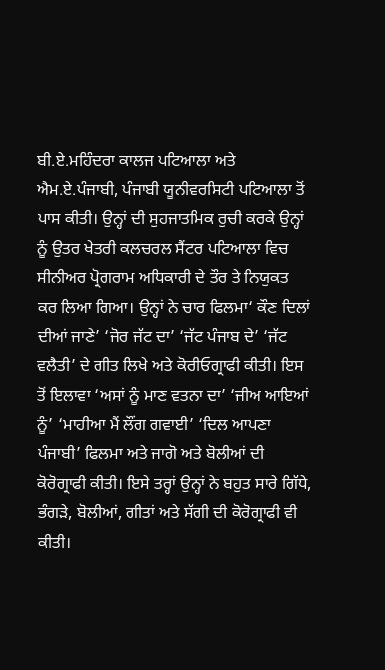ਬੀ.ਏ.ਮਹਿੰਦਰਾ ਕਾਲਜ ਪਟਿਆਲਾ ਅਤੇ ਐਮ.ਏ.ਪੰਜਾਬੀ, ਪੰਜਾਬੀ ਯੂਨੀਵਰਸਿਟੀ ਪਟਿਆਲਾ ਤੋਂ ਪਾਸ ਕੀਤੀ। ਉਨ੍ਹਾਂ ਦੀ ਸੁਹਜਾਤਮਿਕ ਰੁਚੀ ਕਰਕੇ ਉਨ੍ਹਾਂ ਨੂੰ ਉਤਰ ਖੇਤਰੀ ਕਲਚਰਲ ਸੈਂਟਰ ਪਟਿਆਲਾ ਵਿਚ ਸੀਨੀਅਰ ਪ੍ਰੋਗਰਾਮ ਅਧਿਕਾਰੀ ਦੇ ਤੌਰ ਤੇ ਨਿਯੁਕਤ ਕਰ ਲਿਆ ਗਿਆ। ਉਨ੍ਹਾਂ ਨੇ ਚਾਰ ਫਿਲਮਾ‘ ਕੌਣ ਦਿਲਾਂ ਦੀਆਂ ਜਾਣੇ’ ‘ਜੋਰ ਜੱਟ ਦਾ’ ‘ਜੱਟ ਪੰਜਾਬ ਦੇ’ ‘ਜੱਟ ਵਲੈਤੀ’ ਦੇ ਗੀਤ ਲਿਖੇ ਅਤੇ ਕੋਰੀਓਗ੍ਰਾਫੀ ਕੀਤੀ। ਇਸ ਤੋਂ ਇਲਾਵਾ ‘ਅਸਾਂ ਨੂੰ ਮਾਣ ਵਤਨਾ ਦਾ’ ‘ਜੀਅ ਆਇਆਂ ਨੂੰ’ ‘ਮਾਹੀਆ ਮੈਂ ਲੌਂਗ ਗਵਾਈ’ ‘ਦਿਲ ਆਪਣਾ ਪੰਜਾਬੀ’ ਫਿਲਮਾ ਅਤੇ ਜਾਗੋ ਅਤੇ ਬੋਲੀਆਂ ਦੀ ਕੋਰੋਗ੍ਰਾਫੀ ਕੀਤੀ। ਇਸੇ ਤਰ੍ਹਾਂ ਉਨ੍ਹਾਂ ਨੇ ਬਹੁਤ ਸਾਰੇ ਗਿੱਧੇ, ਭੰਗੜੇ, ਬੋਲੀਆਂ, ਗੀਤਾਂ ਅਤੇ ਸੱਗੀ ਦੀ ਕੋਰੋਗ੍ਰਾਫੀ ਵੀ ਕੀਤੀ।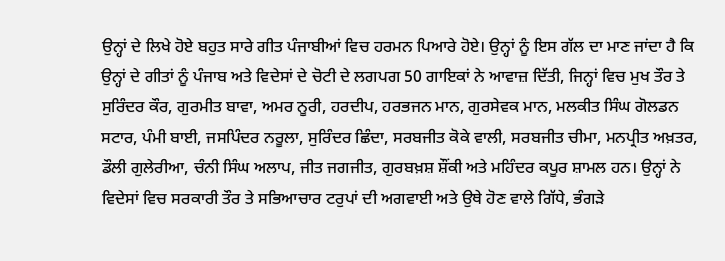ਉਨ੍ਹਾਂ ਦੇ ਲਿਖੇ ਹੋਏ ਬਹੁਤ ਸਾਰੇ ਗੀਤ ਪੰਜਾਬੀਆਂ ਵਿਚ ਹਰਮਨ ਪਿਆਰੇ ਹੋਏ। ਉਨ੍ਹਾਂ ਨੂੰ ਇਸ ਗੱਲ ਦਾ ਮਾਣ ਜਾਂਦਾ ਹੈ ਕਿ ਉਨ੍ਹਾਂ ਦੇ ਗੀਤਾਂ ਨੂੰ ਪੰਜਾਬ ਅਤੇ ਵਿਦੇਸਾਂ ਦੇ ਚੋਟੀ ਦੇ ਲਗਪਗ 50 ਗਾਇਕਾਂ ਨੇ ਆਵਾਜ਼ ਦਿੱਤੀ, ਜਿਨ੍ਹਾਂ ਵਿਚ ਮੁਖ ਤੌਰ ਤੇ ਸੁਰਿੰਦਰ ਕੌਰ, ਗੁਰਮੀਤ ਬਾਵਾ, ਅਮਰ ਨੂਰੀ, ਹਰਦੀਪ, ਹਰਭਜਨ ਮਾਨ, ਗੁਰਸੇਵਕ ਮਾਨ, ਮਲਕੀਤ ਸਿੰਘ ਗੋਲਡਨ ਸਟਾਰ, ਪੰਮੀ ਬਾਈ, ਜਸਪਿੰਦਰ ਨਰੂਲਾ, ਸੁਰਿੰਦਰ ਛਿੰਦਾ, ਸਰਬਜੀਤ ਕੋਕੇ ਵਾਲੀ, ਸਰਬਜੀਤ ਚੀਮਾ, ਮਨਪ੍ਰੀਤ ਅਖ਼ਤਰ, ਡੌਲੀ ਗੁਲੇਰੀਆ, ਚੰਨੀ ਸਿੰਘ ਅਲਾਪ, ਜੀਤ ਜਗਜੀਤ, ਗੁਰਬਖ਼ਸ਼ ਸ਼ੌਂਕੀ ਅਤੇ ਮਹਿੰਦਰ ਕਪੂਰ ਸ਼ਾਮਲ ਹਨ। ਉਨ੍ਹਾਂ ਨੇ ਵਿਦੇਸਾਂ ਵਿਚ ਸਰਕਾਰੀ ਤੌਰ ਤੇ ਸਭਿਆਚਾਰ ਟਰੁਪਾਂ ਦੀ ਅਗਵਾਈ ਅਤੇ ਉਥੇ ਹੋਣ ਵਾਲੇ ਗਿੱਧੇ, ਭੰਗੜੇ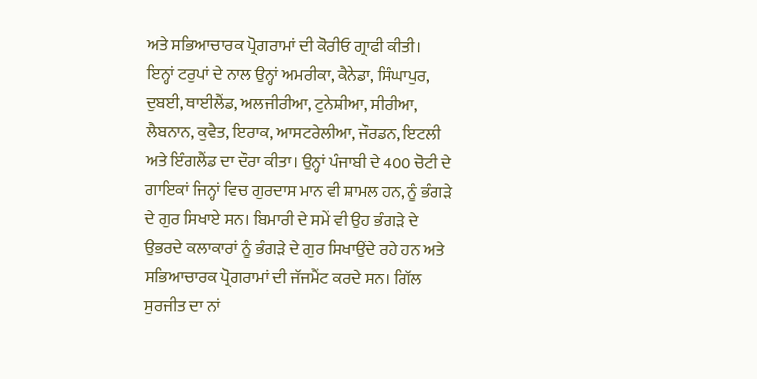ਅਤੇ ਸਭਿਆਚਾਰਕ ਪ੍ਰੋਗਰਾਮਾਂ ਦੀ ਕੋਰੀਓ ਗ੍ਰਾਫੀ ਕੀਤੀ।
ਇਨ੍ਹਾਂ ਟਰੁਪਾਂ ਦੇ ਨਾਲ ਉਨ੍ਹਾਂ ਅਮਰੀਕਾ, ਕੈਨੇਡਾ, ਸਿੰਘਾਪੁਰ, ਦੁਬਈ, ਥਾਈਲੈਂਡ, ਅਲਜੀਰੀਆ, ਟੁਨੇਸ਼ੀਆ, ਸੀਰੀਆ, ਲੈਬਨਾਨ, ਕੁਵੈਤ, ਇਰਾਕ, ਆਸਟਰੇਲੀਆ, ਜੌਰਡਨ, ਇਟਲੀ ਅਤੇ ਇੰਗਲੈਂਡ ਦਾ ਦੌਰਾ ਕੀਤਾ। ਉਨ੍ਹਾਂ ਪੰਜਾਬੀ ਦੇ 400 ਚੋਟੀ ਦੇ ਗਾਇਕਾਂ ਜਿਨ੍ਹਾਂ ਵਿਚ ਗੁਰਦਾਸ ਮਾਨ ਵੀ ਸ਼ਾਮਲ ਹਨ, ਨੂੰ ਭੰਗੜੇ ਦੇ ਗੁਰ ਸਿਖਾਏ ਸਨ। ਬਿਮਾਰੀ ਦੇ ਸਮੇਂ ਵੀ ਉਹ ਭੰਗੜੇ ਦੇ ਉਭਰਦੇ ਕਲਾਕਾਰਾਂ ਨੂੰ ਭੰਗੜੇ ਦੇ ਗੁਰ ਸਿਖਾਉਂਦੇ ਰਹੇ ਹਨ ਅਤੇ ਸਭਿਆਚਾਰਕ ਪ੍ਰੋਗਰਾਮਾਂ ਦੀ ਜੱਜਮੈਂਟ ਕਰਦੇ ਸਨ। ਗਿੱਲ ਸੁਰਜੀਤ ਦਾ ਨਾਂ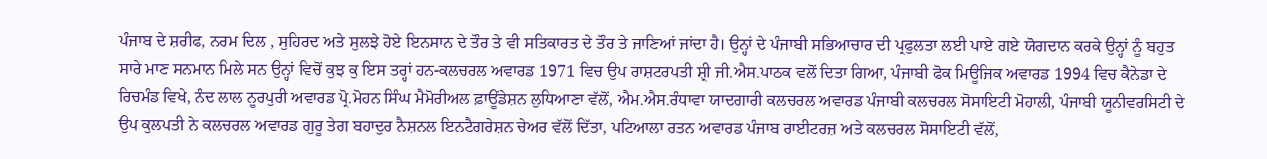ਪੰਜਾਬ ਦੇ ਸ਼ਰੀਫ, ਨਰਮ ਦਿਲ , ਸੁਹਿਰਦ ਅਤੇ ਸੁਲਝੇ ਹੋਏ ਇਨਸਾਨ ਦੇ ਤੌਰ ਤੇ ਵੀ ਸਤਿਕਾਰਤ ਦੇ ਤੌਰ ਤੇ ਜਾਣਿਆਂ ਜਾਂਦਾ ਹੈ। ਉਨ੍ਹਾਂ ਦੇ ਪੰਜਾਬੀ ਸਭਿਆਚਾਰ ਦੀ ਪ੍ਰਫੁਲਤਾ ਲਈ ਪਾਏ ਗਏ ਯੋਗਦਾਨ ਕਰਕੇ ਉਨ੍ਹਾਂ ਨੂੰ ਬਹੁਤ ਸਾਰੇ ਮਾਣ ਸਨਮਾਨ ਮਿਲੇ ਸਨ ਉਨ੍ਹਾਂ ਵਿਚੋਂ ਕੁਝ ਕੁ ਇਸ ਤਰ੍ਹਾਂ ਹਨ-ਕਲਚਰਲ ਅਵਾਰਡ 1971 ਵਿਚ ਉਪ ਰਾਸ਼ਟਰਪਤੀ ਸ਼੍ਰੀ ਜੀ.ਐਸ.ਪਾਠਕ ਵਲੋਂ ਦਿਤਾ ਗਿਆ, ਪੰਜਾਬੀ ਫੋਕ ਮਿਊਜਿਕ ਅਵਾਰਡ 1994 ਵਿਚ ਕੈਨੇਡਾ ਦੇ ਰਿਚਮੰਡ ਵਿਖੇ, ਨੰਦ ਲਾਲ ਨੂਰਪੁਰੀ ਅਵਾਰਡ ਪ੍ਰੋ.ਮੋਹਨ ਸਿੰਘ ਮੈਮੋਰੀਅਲ ਫ਼ਾਊਂਡੇਸ਼ਨ ਲੁਧਿਆਣਾ ਵੱਲੋਂ, ਐਮ.ਐਸ.ਰੰਧਾਵਾ ਯਾਦਗਾਰੀ ਕਲਚਰਲ ਅਵਾਰਡ ਪੰਜਾਬੀ ਕਲਚਰਲ ਸੋਸਾਇਟੀ ਮੋਹਾਲੀ, ਪੰਜਾਬੀ ਯੂਨੀਵਰਸਿਟੀ ਦੇ ਉਪ ਕੁਲਪਤੀ ਨੇ ਕਲਚਰਲ ਅਵਾਰਡ ਗੁਰੂ ਤੇਗ ਬਹਾਦੁਰ ਨੈਸ਼ਨਲ ਇਨਟੈਗਰੇਸ਼ਨ ਚੇਅਰ ਵੱਲੋਂ ਦਿੱਤਾ, ਪਟਿਆਲਾ ਰਤਨ ਅਵਾਰਡ ਪੰਜਾਬ ਰਾਈਟਰਜ਼ ਅਤੇ ਕਲਚਰਲ ਸੋਸਾਇਟੀ ਵੱਲੋਂ,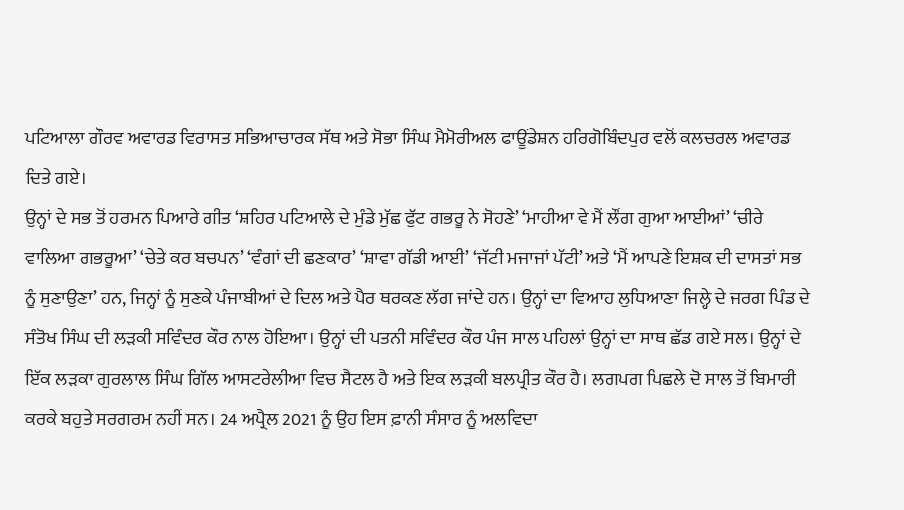ਪਟਿਆਲਾ ਗੌਰਵ ਅਵਾਰਡ ਵਿਰਾਸਤ ਸਭਿਆਚਾਰਕ ਸੱਥ ਅਤੇ ਸੋਭਾ ਸਿੰਘ ਮੈਮੋਰੀਅਲ ਫਾਊਂਡੇਸ਼ਨ ਹਰਿਗੋਬਿੰਦਪੁਰ ਵਲੋਂ ਕਲਚਰਲ ਅਵਾਰਡ ਦਿਤੇ ਗਏ।
ਉਨ੍ਹਾਂ ਦੇ ਸਭ ਤੋਂ ਹਰਮਨ ਪਿਆਰੇ ਗੀਤ ‘ਸ਼ਹਿਰ ਪਟਿਆਲੇ ਦੇ ਮੁੰਡੇ ਮੁੱਛ ਫੁੱਟ ਗਭਰੂ ਨੇ ਸੋਹਣੇ’ ‘ਮਾਹੀਆ ਵੇ ਮੈਂ ਲੌਂਗ ਗੁਆ ਆਈਆਂ’ ‘ਚੀਰੇ ਵਾਲਿਆ ਗਭਰੂਆ’ ‘ਚੇਤੇ ਕਰ ਬਚਪਨ’ ‘ਵੰਗਾਂ ਦੀ ਛਣਕਾਰ’ ‘ਸ਼ਾਵਾ ਗੱਡੀ ਆਈ’ ‘ਜੱਟੀ ਮਜਾਜਾਂ ਪੱਟੀ’ ਅਤੇ ‘ਮੈਂ ਆਪਣੇ ਇਸ਼ਕ ਦੀ ਦਾਸਤਾਂ ਸਭ ਨੂੰ ਸੁਣਾਉਣਾ’ ਹਨ, ਜਿਨ੍ਹਾਂ ਨੂੰ ਸੁਣਕੇ ਪੰਜਾਬੀਆਂ ਦੇ ਦਿਲ ਅਤੇ ਪੈਰ ਥਰਕਣ ਲੱਗ ਜਾਂਦੇ ਹਨ। ਉਨ੍ਹਾਂ ਦਾ ਵਿਆਹ ਲੁਧਿਆਣਾ ਜਿਲ੍ਹੇ ਦੇ ਜਰਗ ਪਿੰਡ ਦੇ ਸੰਤੋਖ ਸਿੰਘ ਦੀ ਲੜਕੀ ਸਵਿੰਦਰ ਕੌਰ ਨਾਲ ਹੋਇਆ। ਉਨ੍ਹਾਂ ਦੀ ਪਤਨੀ ਸਵਿੰਦਰ ਕੌਰ ਪੰਜ ਸਾਲ ਪਹਿਲਾਂ ਉਨ੍ਹਾਂ ਦਾ ਸਾਥ ਛੱਡ ਗਏ ਸਲ। ਉਨ੍ਹਾਂ ਦੇ ਇੱਕ ਲੜਕਾ ਗੁਰਲਾਲ ਸਿੰਘ ਗਿੱਲ ਆਸਟਰੇਲੀਆ ਵਿਚ ਸੈਟਲ ਹੈ ਅਤੇ ਇਕ ਲੜਕੀ ਬਲਪ੍ਰੀਤ ਕੌਰ ਹੈ। ਲਗਪਗ ਪਿਛਲੇ ਦੋ ਸਾਲ ਤੋਂ ਬਿਮਾਰੀ ਕਰਕੇ ਬਹੁਤੇ ਸਰਗਰਮ ਨਹੀਂ ਸਨ। 24 ਅਪ੍ਰੈਲ 2021 ਨੂੰ ਉਹ ਇਸ ਫ਼ਾਨੀ ਸੰਸਾਰ ਨੂੰ ਅਲਵਿਦਾ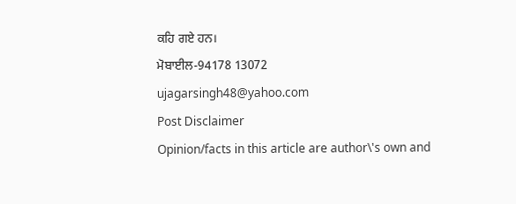ਕਹਿ ਗਏ ਹਨ।
ਮੋਬਾਈਲ-94178 13072
ujagarsingh48@yahoo.com
Post Disclaimer
Opinion/facts in this article are author\'s own and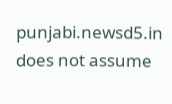punjabi.newsd5.in does not assume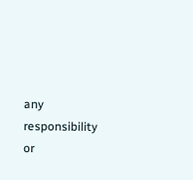any responsibility or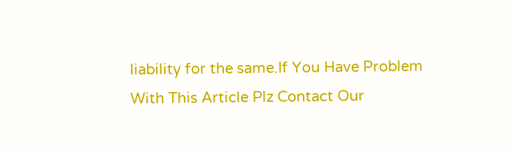liability for the same.If You Have Problem With This Article Plz Contact Our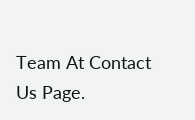Team At Contact Us Page.